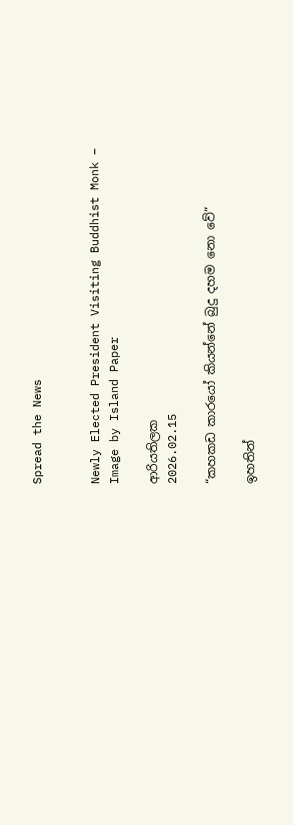Spread the News


Newly Elected President Visiting Buddhist Monk – Image by Island Paper

ආරියතිලක
2026.02.15

“කහකඩ කාරයෝ කියන්නේ බුදු දහම නො වේ”

ඉහතින්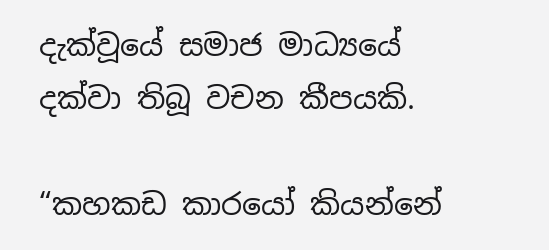දැක්වූයේ සමාජ මාධ්‍යයේ දක්වා තිබූ වචන කීපයකි.

“කහකඩ කාරයෝ කියන්නේ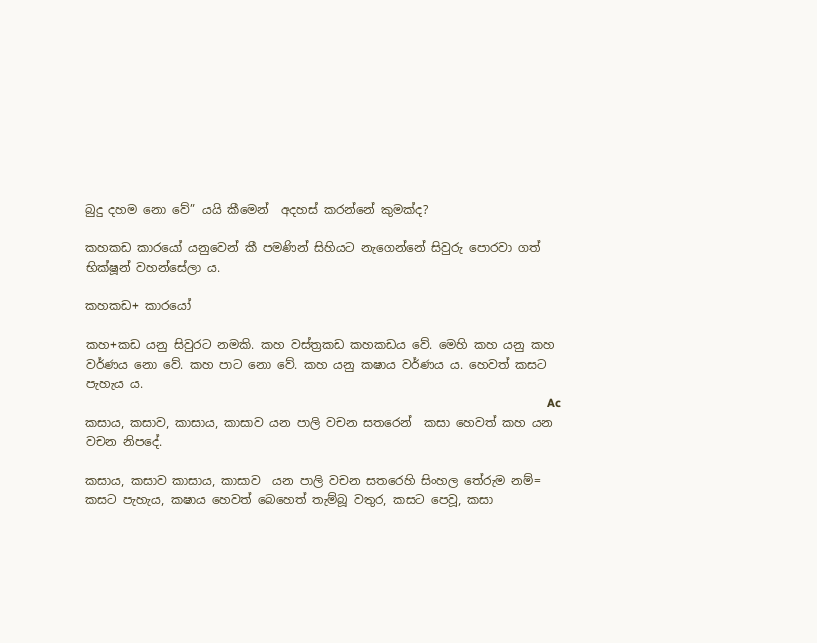බුදු දහම නො වේ” යයි කීමෙන්  අදහස් කරන්නේ කුමක්ද?

කහකඩ කාරයෝ යනුවෙන් කී පමණින් සිහියට නැගෙන්නේ සිවුරු පොරවා ගත් භික්ෂූන් වහන්සේලා ය.

කහකඩ+ කාරයෝ

කහ+කඩ යනු සිවුරට නමකි. කහ වස්ත්‍රකඩ කහකඩය වේ. මෙහි කහ යනු කහ වර්ණය නො වේ. කහ පාට නො වේ. කහ යනු කෂාය වර්ණය ය. හෙවත් කසට පැහැය ය.
                                                                                                                                                          Ac
කසාය, කසාව, කාසාය, කාසාව යන පාලි වචන සතරෙන්  කසා හෙවත් කහ යන වචන නිපදේ.

කසාය, කසාව කාසාය, කාසාව  යන පාලි වචන සතරෙහි සිංහල තේරුම නම්= කසට පැහැය, කෂාය හෙවත් බෙහෙත් තැම්බූ වතුර, කසට පෙවූ, කසා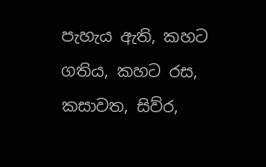පැහැය ඇති, කහට ගතිය, කහට රස, කසාවත, සිව්ර,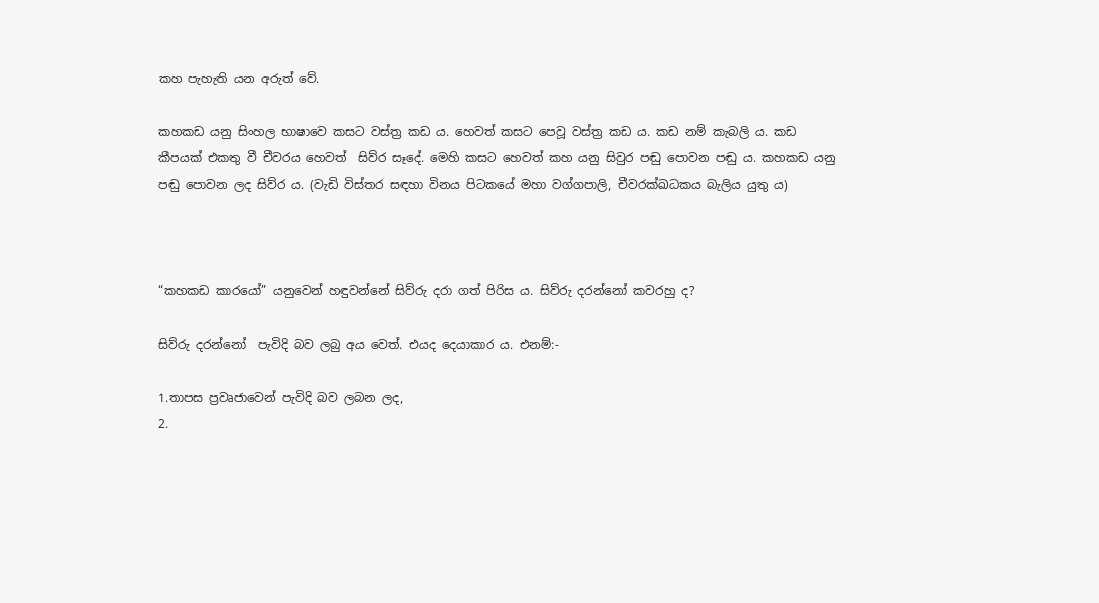කහ පැහැති යන අරුත් වේ.

කහකඩ යනු සිංහල භාෂාවෙ කසට වස්ත්‍ර කඩ ය. හෙවත් කසට පෙවූ වස්ත්‍ර කඩ ය. කඩ නම් කැබලි ය. කඩ කීපයක් එකතු වී චීවරය හෙවත්  සිව්ර සෑදේ. මෙහි කසට හෙවත් කහ යනු සිවුර පඬු පොවන පඬු ය. කහකඩ යනු පඬු පොවන ලද සිව්ර ය. (වැඩි විස්තර සඳහා විනය පිටකයේ මහා වග්ගපාලි, චීවරක්ඛධකය බැලිය යුතු ය)



“කහකඩ කාරයෝ” යනුවෙන් හඳුවන්නේ සිව්රු දරා ගත් පිරිස ය. සිව්රු දරන්නෝ කවරහු ද?

සිව්රු දරන්නෝ  පැවිදි බව ලබු අය වෙත්. එයද දෙයාකාර ය. එනම්:-

1.තාපස ප්‍රවෘජාවෙන් පැවිදි බව ලබන ලද,
2.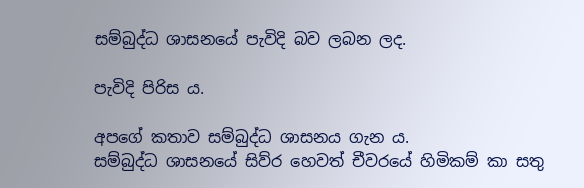සම්බුද්ධ ශාසනයේ පැවිදි බව ලබන ලද.

පැවිදි පිරිස ය.

අපගේ කතාව සම්බුද්ධ ශාසනය ගැන ය.
සම්බුද්ධ ශාසනයේ සිව්ර හෙවත් චීවරයේ හිමිකම් කා සතු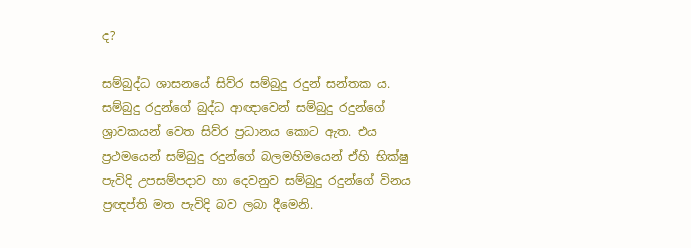ද?

සම්බුද්ධ ශාසනයේ සිව්ර සම්බුදු රදුන් සන්තක ය. සම්බුදු රදුන්ගේ බුද්ධ ආඥාවෙන් සම්බුදු රදුන්ගේ ශ්‍රාවකයන් වෙත සිව්ර ප්‍රධානය කොට ඇත. එය ප්‍රථමයෙන් සම්බුදු රදුන්ගේ බලමහිමයෙන් ඒහි භික්ෂු පැවිදි උපසම්පදාව හා දෙවනුව සම්බුදු රදුන්ගේ විනය ප්‍රඥප්ති මත පැවිදි බව ලබා දීමෙනි.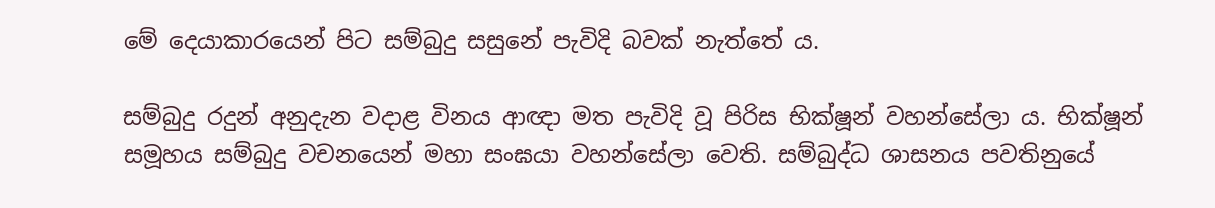මේ දෙයාකාරයෙන් පිට සම්බුදු සසුනේ පැවිදි බවක් නැත්තේ ය.

සම්බුදු රදුන් අනුදැන වදාළ විනය ආඥා මත පැවිදි වූ පිරිස භික්ෂූන් වහන්සේලා ය. භික්ෂූන් සමූහය සම්බුදු වචනයෙන් මහා සංඝයා වහන්සේලා වෙති. සම්බුද්ධ ශාසනය පවතිනුයේ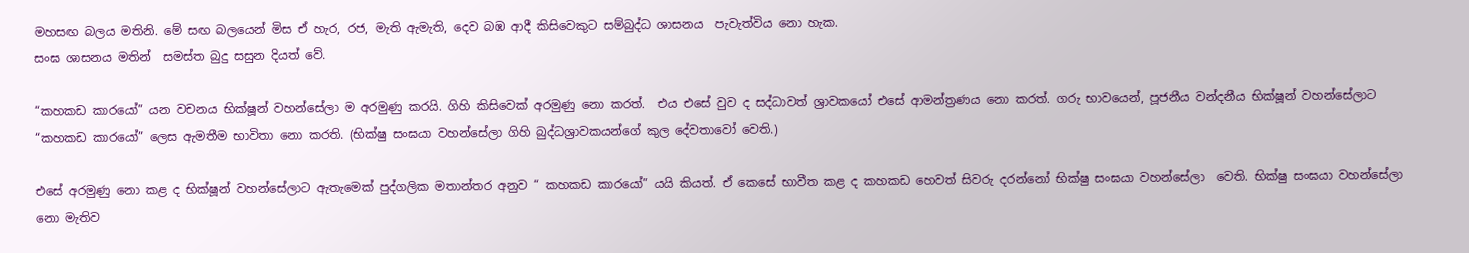මහසඟ බලය මතිනි. මේ සඟ බලයෙන් මිස ඒ හැර, රජ, මැති ඇමැති, දෙව බඹ ආදී කිසිවෙකුට සම්බුද්ධ ශාසනය  පැවැත්විය නො හැක.
සංඝ ශාසනය මතින්  සමස්ත බුදු සසුන දියත් වේ.

“කහකඩ කාරයෝ” යන වචනය භික්ෂූන් වහන්සේලා ම අරමුණු කරයි. ගිහි කිසිවෙක් අරමුණු නො කරත්.  එය එසේ වුව ද සද්ධාවත් ශ්‍රාවකයෝ එසේ ආමන්ත්‍රණය නො කරත්. ගරු භාවයෙන්, පූජනීය වන්දනීය භික්ෂූන් වහන්සේලාට “කහකඩ කාරයෝ” ලෙස ඇමතීම භාවිතා නො කරති. (භික්ෂු සංඝයා වහන්සේලා ගිහි බුද්ධශ්‍රාවකයන්ගේ කුල දේවතාවෝ වෙති.)

එසේ අරමුණු නො කළ ද භික්ෂූන් වහන්සේලාට ඇතැමෙක් පුද්ගලික මතාන්තර අනුව “ කහකඩ කාරයෝ” යයි කියත්. ඒ කෙසේ භාවීත කළ ද කහකඩ හෙවත් සිවරු දරන්නෝ භික්ෂු සංඝයා වහන්සේලා  වෙති. භික්ෂු සංඝයා වහන්සේලා නො මැතිව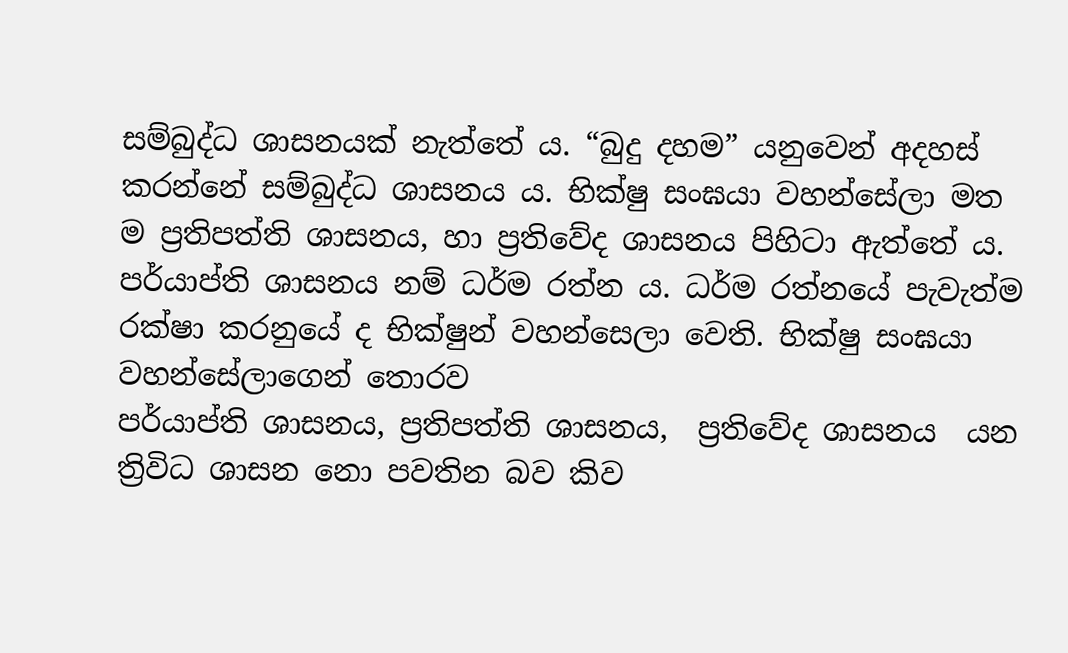සම්බුද්ධ ශාසනයක් නැත්තේ ය. “බුදු දහම” යනුවෙන් අදහස් කරන්නේ සම්බුද්ධ ශාසනය ය. භික්ෂු සංඝයා වහන්සේලා මත ම ප්‍රතිපත්ති ශාසනය, හා ප්‍රතිවේද ශාසනය පිහිටා ඇත්තේ ය. පර්යාප්ති ශාසනය නම් ධර්ම රත්න ය. ධර්ම රත්නයේ පැවැත්ම රක්ෂා කරනුයේ ද භික්ෂුන් වහන්සෙලා වෙති. භික්ෂු සංඝයා වහන්සේලාගෙන් තොරව
පර්යාප්ති ශාසනය, ප්‍රතිපත්ති ශාසනය,  ප්‍රතිවේද ශාසනය  යන ත්‍රිවිධ ශාසන නො පවතින බව කිව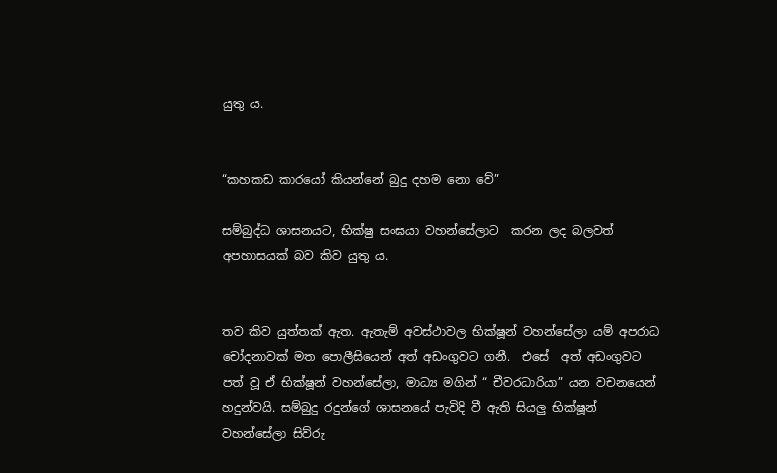යුතු ය.


“කහකඩ කාරයෝ කියන්නේ බුදු දහම නො වේ”

සම්බුද්ධ ශාසනයට, භික්ෂු සංඝයා වහන්සේලාට  කරන ලද බලවත් අපහාසයක් බව කිව යුතු ය.


තව කිව යුත්තක් ඇත. ඇතැම් අවස්ථාවල භික්ෂූන් වහන්සේලා යම් අපරාධ චෝදනාවක් මත පොලීසියෙන් අත් අඩංගුවට ගනී.  එසේ  අත් අඩංගුවට පත් වූ ඒ භික්ෂූන් වහන්සේලා, මාධ්‍ය මගින් “ චීවරධාරියා” යන වචනයෙන් හදුන්වයි. සම්බුදු රදුන්ගේ ශාසනයේ පැවිදි වී ඇති සියලු භික්ෂූන් වහන්සේලා සිව්රු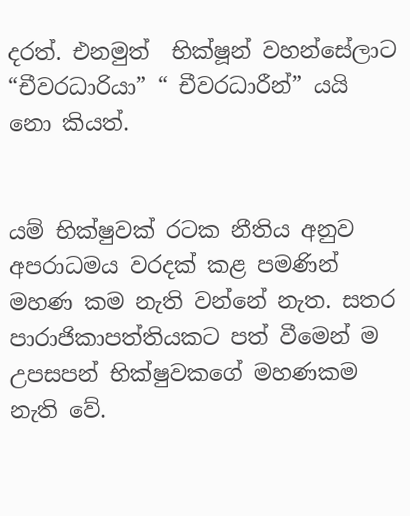දරත්. එනමුත්  භික්ෂූන් වහන්සේලාට “චීවරධාරියා” “ චීවරධාරීන්” යයි නො කියත්.


යම් භික්ෂුවක් රටක නීතිය අනුව අපරාධමය වරදක් කළ පමණින් මහණ කම නැති වන්නේ නැත. සතර පාරාජිකාපත්තියකට පත් වීමෙන් ම
උපසපන් භික්ෂුවකගේ මහණකම නැති වේ.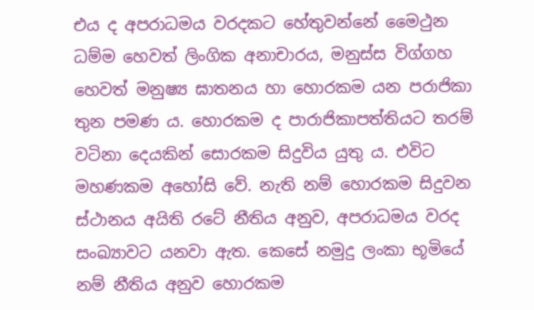එය ද අපරාධමය වරදකට හේතුවන්නේ මෛථුන ධම්ම හෙවත් ලිංගික අනාචාරය, මනුස්ස විග්ගහ හෙවත් මනුෂ්‍ය ඝාතනය හා හොරකම යන පරාජිකා තුන පමණ ය. හොරකම ද පාරාජිකාපත්තියට තරම් වටිනා දෙයකින් සොරකම සිදුවිය යුතු ය. එවිට මහණකම අහෝසි වේ. නැති නම් හොරකම සිදුවන ස්ථානය අයිති රටේ නීතිය අනුව, අපරාධමය වරද සංඛ්‍යාවට යනවා ඇත. කෙසේ නමුදු ලංකා භූමියේ නම් නීතිය අනුව හොරකම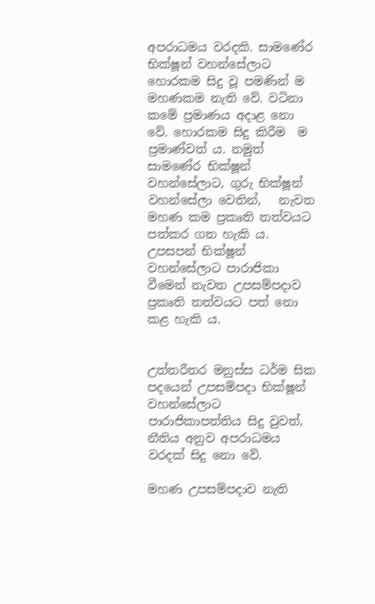අපරාධමය වරදකි. සාමණේර භික්ෂූන් වහන්සේලාට හොරකම සිදු වූ පමණින් ම මහණකම නැති වේ. වටිනා කමේ ප්‍රමාණය අදාළ නො වේ. හොරකම සිදු කිරීම  ම ප්‍රමාණ්වත් ය. නමුත් සාමණේර භික්ෂූන් වහන්සේලාට, ගුරු භික්ෂූන් වහන්සේලා වෙතින්,   නැවත මහණ කම ප්‍රකෘති තත්වයට පත්කර ගත හැකි ය. උපසපන් භික්ෂූන් වහන්සේලාට පාරාජිකා වීමෙන් නැවත උපසම්පදාව ප්‍රකෘති තත්වයට පත් නො කළ හැකි ය.


උත්තරීතර මනුස්ස ධර්ම සික පදයෙන් උපසම්පදා භික්ෂූන් වහන්සේලාට පාරාජිකාපත්තිය සිදු වුවත්, නීතිය අනුව අපරාධමය වරදක් සිදු නො වේ.

මහණ උපසම්පදාව නැති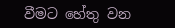වීමට හේතු වන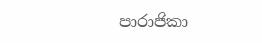පාරාජිකා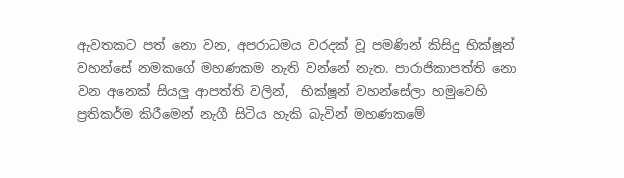ඇවතකට පත් නො වන, අපරාධමය වරදක් වූ පමණින් කිසිදු භික්ෂූන් වහන්සේ නමකගේ මහණකම නැති වන්නේ නැත. පාරාජිකාපත්ති නො වන අනෙක් සියලු ආපත්ති වලින්,  භික්ෂූන් වහන්සේලා හමුවෙහි ප්‍රතිකර්ම කිරීමෙන් නැගී සිටිය හැකි බැවින් මහණකමේ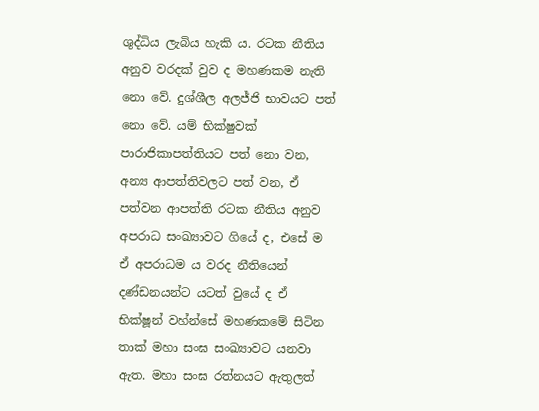ශුද්ධිය ලැබිය හැකි ය. රටක නීතිය අනුව වරදක් වුව ද මහණකම නැති නො වේ. දුශ්ශීල අලජ්ජි භාවයට පත් නො වේ. යම් භික්ෂුවක්  පාරාජිකාපත්තියට පත් නො වන, අන්‍ය ආපත්තිවලට පත් වන, ඒ පත්වන ආපත්ති රටක නීතිය අනුව අපරාධ සංඛ්‍යාවට ගියේ ද, එසේ ම ඒ අපරාධම ය වරද නීතියෙන් දණ්ඩනයන්ට යටත් වුයේ ද ඒ භික්ෂූන් වහ්න්සේ මහණකමේ සිටින තාක් මහා සංඝ සංඛ්‍යාවට යනවා ඇත. මහා සංඝ රත්නයට ඇතුලත්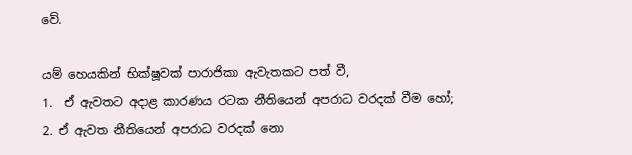වේ.

යම් හෙයකින් භික්ෂූවක් පාරාජිකා ඇවැතකට පත් වී,
1.  ඒ ඇවතට අදාළ කාරණය රටක නීතියෙන් අපරාධ වරදක් වීම හෝ;
2. ඒ ඇවත නීතියෙන් අපරාධ වරදක් නො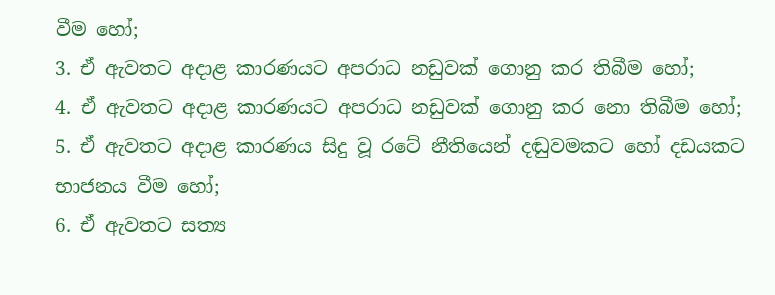වීම හෝ;
3. ඒ ඇවතට අදාළ කාරණයට අපරාධ නඩුවක් ගොනු කර තිබීම හෝ;
4. ඒ ඇවතට අදාළ කාරණයට අපරාධ නඩුවක් ගොනු කර නො තිබීම හෝ;
5. ඒ ඇවතට අදාළ කාරණය සිදු වූ රටේ නීතියෙන් දඬුවමකට හෝ දඩයකට භාජනය වීම හෝ;
6. ඒ ඇවතට සත්‍ය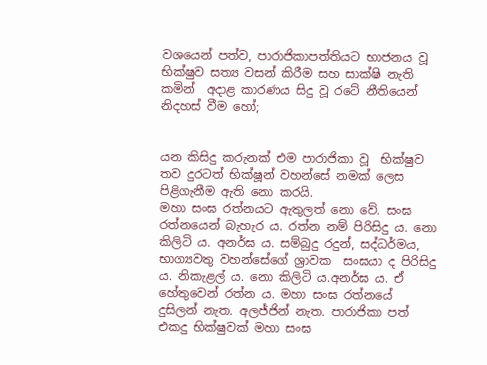වශයෙන් පත්ව, පාරාජිකාපත්තියට භාජනය වූ භික්ෂුව සත්‍ය වසන් කිරීම සහ සාක්ෂි නැති කමින්  අදාළ කාරණය සිදු වූ රටේ නීතියෙන් නිදහස් වීම හෝ;


යන කිසිදු කරුනක් එම පාරාජිකා වූ  භික්ෂුව තව දුරටත් භික්ෂූන් වහන්සේ නමක් ලෙස පිළිගැනීම ඇති නො කරයි.
මහා සංඝ රත්නයට ඇතුලත් නො වේ. සංඝ රත්නයෙන් බැහැර ය. රත්න නම් පිරිසිදු ය. නො කිලිටි ය. අනර්ඝ ය. සම්බුදු රදුන්, සද්ධර්මය, භාග්‍යවතු වහන්සේගේ ශ්‍රාවක  සංඝයා ද පිරිසිදු ය. නිකැළල් ය. නො කිලිටි ය.අනර්ඝ ය. ඒ හේතුවෙන් රත්න ය. මහා සංඝ රත්නයේ දුසිලන් නැත. අලජ්ජින් නැත. පාරාජිකා පත් එකදු භික්ෂුවක් මහා සංඝ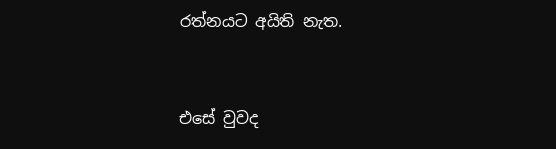රත්නයට අයිති නැත.


එසේ වුවද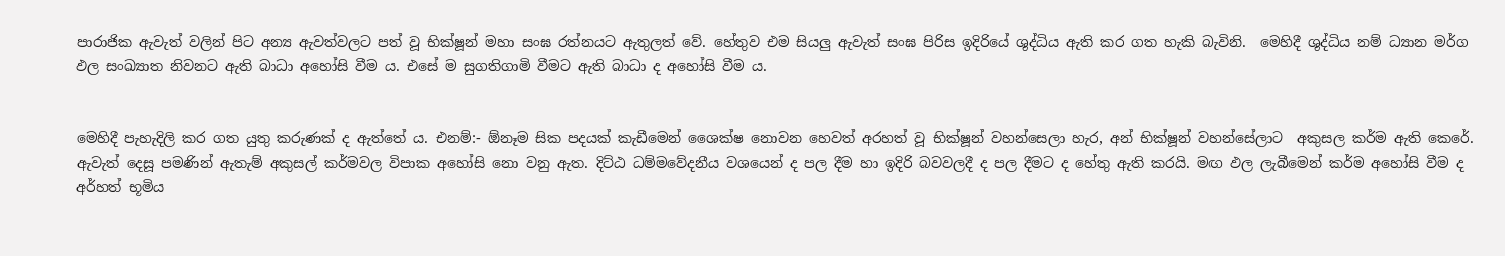පාරාජික ඇවැත් වලින් පිට අන්‍ය ඇවත්වලට පත් වූ භික්ෂූන් මහා සංඝ රත්නයට ඇතුලත් වේ. හේතුව එම සියලු ඇවැත් සංඝ පිරිස ඉදිරියේ ශුද්ධිය ඇති කර ගත හැකි බැවිනි.  මෙහිදී ශුද්ධිය නම් ධ්‍යාන ම‍ර්ග ඵල සංඛ්‍යාත නිවනට ඇති බාධා අහෝසි වීම ය. එසේ ම සුගතිගාමි වීමට ඇති බාධා ද අහෝසි වීම ය.


මෙහිදී පැහැදිලි කර ගත යුතු කරුණක් ද ඇත්තේ ය. එනම්:- ඕනෑම සික පදයක් කැඩීමෙන් ශෛක්ෂ නොවන හෙවත් අරහත් වූ භික්ෂූන් වහන්සෙලා හැර, අන් භික්ෂූන් වහන්සේලාට  අකුසල කර්ම ඇති කෙරේ. ඇවැත් දෙසූ පමණින් ඇතැම් අකුසල් කර්මවල විපාක අහෝසි නො වනු ඇත. දිට්ඨ ධම්මවේදනීය වශයෙන් ද පල දීම හා ඉදිරි බවවලදී ද පල දීමට ද හේතු ඇති කරයි. මඟ ඵල ලැබීමෙන් කර්ම අහෝසි වීම ද අර්හත් භූමිය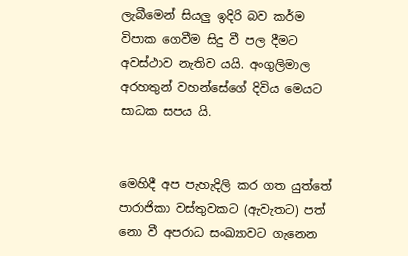ලැබීමෙන් සියලු ඉදිරි බව කර්ම විපාක ගෙවීම සිදු වී පල දීමට අවස්ථාව නැතිව යයි. අංගුලිමාල අරහතුන් වහන්සේගේ දිවිය මෙයට සාධක සපය යි.


මෙහිදී අප පැහැදිලි කර ගත යුත්තේ පාරාජිකා වස්තුවකට (ඇවැතට) පත් නො වී අපරාධ සංඛ්‍යාවට ගැනෙන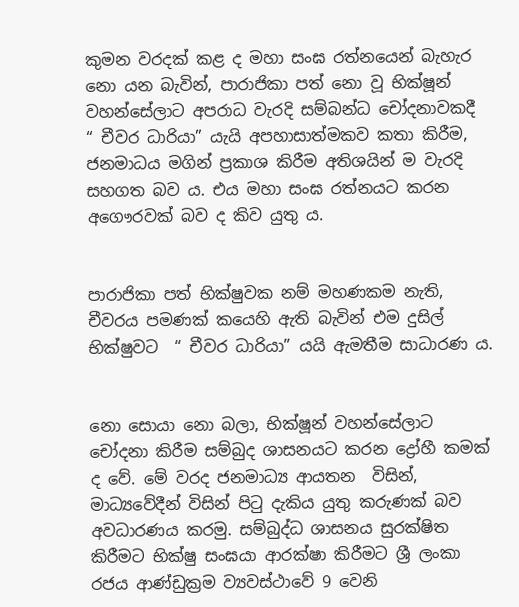කුමන වරදක් කළ ද මහා සංඝ රත්නයෙන් බැහැර නො යන බැවින්, පාරාජිකා පත් නො වූ භික්ෂූන් වහන්සේලාට අපරාධ වැරදි සම්බන්ධ චෝදනාවකදී  “ චීවර ධාරියා” යැයි අපහාසාත්මකව කතා කිරීම, ජනමාධය මගින් ප්‍රකාශ කිරීම අතිශයින් ම වැරදි සහගත බව ය. එය මහා සංඝ රත්නයට කරන අගෞරවක් බව ද කිව යුතු ය.


පාරාජිකා පත් භික්ෂුවක නම් මහණකම නැති, චීවරය පමණක් කයෙහි ඇති බැවින් එම දුසිල් භික්ෂුවට  “ චීවර ධාරියා” යයි ඇමතීම සාධාරණ ය.


නො සොයා නො බලා, භික්ෂූන් වහන්සේලාට චෝදනා කිරීම සම්බුද ශාසනයට කරන ද්‍රෝහී කමක් ද වේ. මේ වරද ජනමාධ්‍ය ආයතන  විසින්, මාධ්‍යවේදීන් විසින් පිටු දැකිය යුතු කරුණක් බව අවධාරණය කරමු. සම්බුද්ධ ශාසනය සුරක්ෂිත කිරීමට භික්ෂු සංඝයා ආරක්ෂා කිරීමට ශ්‍රී ලංකා රජය ආණ්ඩුක්‍රම ව්‍යවස්ථාවේ 9 වෙනි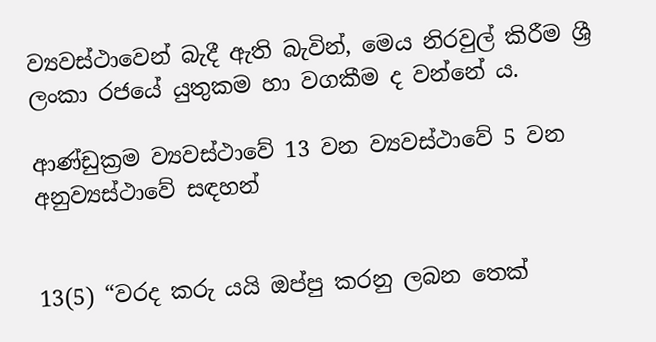ව්‍යවස්ථාවෙන් බැදී ඇති බැවින්, මෙය නිරවුල් කිරීම ශ්‍රී ලංකා රජයේ යුතුකම හා වගකීම ද වන්නේ ය.

ආණ්ඩුක්‍රම ව්‍යවස්ථාවේ 13 වන ව්‍යවස්ථාවේ 5 වන අනුව්‍යස්ථාවේ සඳහන්


13(5) “වරද කරු යයි ඔප්පු කරනු ලබන තෙක්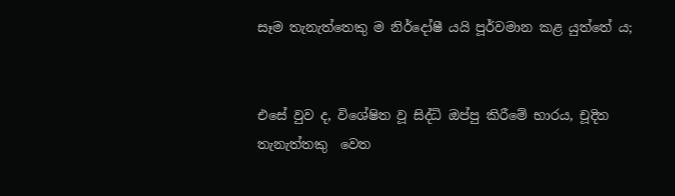සෑම තැනැත්තෙකු ම නිර්දෝෂී යයි පූර්වමාන කළ යුත්තේ ය;


එසේ වුව ද, විශේෂිත වූ සිද්ධි ඔප්පු කිරීමේ භාරය, චූදිත තැනැත්තකු  වෙත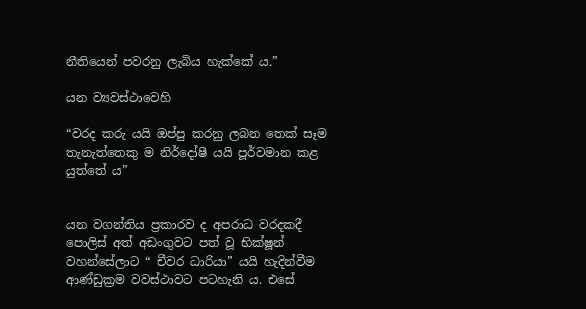නීතියෙන් පවරනු ලැබිය හැක්කේ ය.”

යන ව්‍යවස්ථාවෙහි

“වරද කරු යයි ඔප්පු කරනු ලබන තෙක් සෑම තැනැත්තෙකු ම නිර්දෝෂී යයි පූර්වමාන කළ යුත්තේ ය”


යන වගන්තිය ප්‍රකාරව ද අපරාධ වරදකදී පොලිස් අත් අඩංගුවට පත් වූ භික්ෂූන් වහන්සේලාට “ චීවර ධාරියා” යයි හැදින්වීම ආණ්ඩුක්‍රම වවස්ථාවට පටහැනි ය. එසේ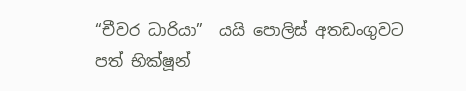“චීවර ධාරියා”  යයි පොලිස් අතඩංගුවට පත් භික්ෂූන්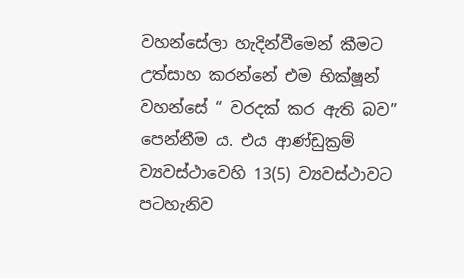වහන්සේලා හැදින්වීමෙන් කීමට උත්සාහ කරන්නේ එම භික්ෂූන් වහන්සේ “ වරදක් කර ඇති බව” පෙන්නීම ය. එය ආණ්ඩුක්‍රම් ව්‍යවස්ථාවෙහි 13(5) ව්‍යවස්ථාවට පටහැනිව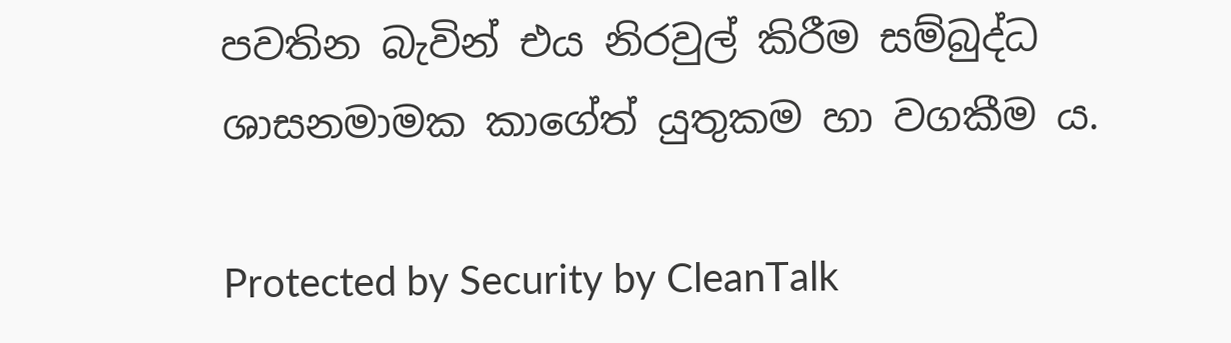පවතින බැවින් එය නිරවුල් කිරීම සම්බුද්ධ ශාසනමාමක කාගේත් යුතුකම හා වගකීම ය.

Protected by Security by CleanTalk